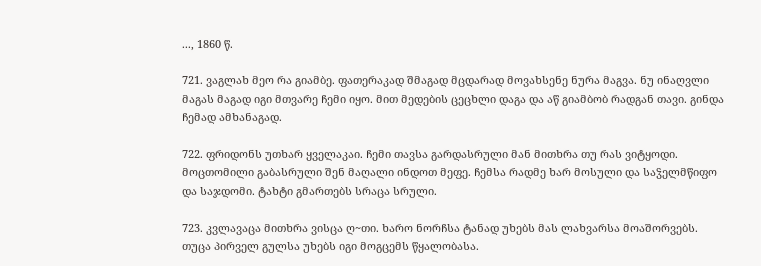..., 1860 წ.

721. ვაგლახ მეო რა გიამბე. ფათერაკად შმაგად მცდარად მოვახსენე ნურა მაგვა. ნუ ინაღვლი მაგას მაგად იგი მთვარე ჩემი იყო. მით მედების ცეცხლი დაგა და აწ გიამბობ რადგან თავი. გინდა ჩემად ამხანაგად.

722. ფრიდონს უთხარ ყველაკაი. ჩემი თავსა გარდასრული მან მითხრა თუ რას ვიტყოდი. მოცთომილი გაბასრული შენ მაღალი ინდოთ მეფე. ჩემსა რადმე ხარ მოსული და საჴელმწიფო და საჯდომი. ტახტი გმართებს სრაცა სრული.

723. კვლავაცა მითხრა ვისცა ღ~თი. ხარო ნორჩსა ტანად უხებს მას ლახვარსა მოაშორვებს. თუცა პირველ გულსა უხებს იგი მოგცემს წყალობასა.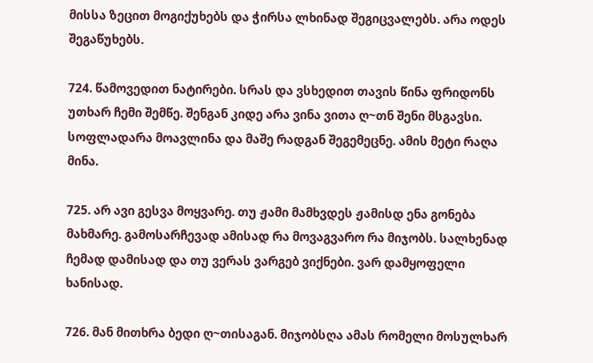მისსა ზეცით მოგიქუხებს და ჭირსა ლხინად შეგიცვალებს. არა ოდეს შეგაწუხებს.

724. წამოვედით ნატირები. სრას და ვსხედით თავის წინა ფრიდონს უთხარ ჩემი შემწე. შენგან კიდე არა ვინა ვითა ღ~თნ შენი მსგავსი. სოფლადარა მოავლინა და მაშე რადგან შეგემეცნე. ამის მეტი რაღა მინა.

725. არ ავი გესვა მოყვარე. თუ ჟამი მამხვდეს ჟამისდ ენა გონება მახმარე. გამოსარჩევად ამისად რა მოვაგვარო რა მიჯობს. სალხენად ჩემად დამისად და თუ ვერას ვარგებ ვიქნები. ვარ დამყოფელი ხანისად.

726. მან მითხრა ბედი ღ~თისაგან. მიჯობსღა ამას რომელი მოსულხარ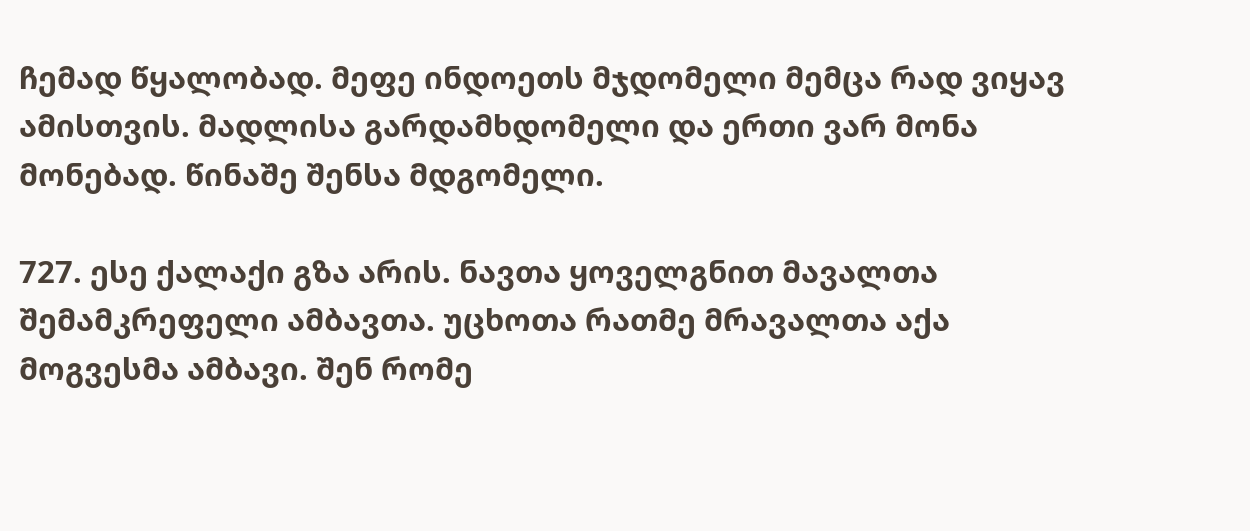ჩემად წყალობად. მეფე ინდოეთს მჯდომელი მემცა რად ვიყავ ამისთვის. მადლისა გარდამხდომელი და ერთი ვარ მონა მონებად. წინაშე შენსა მდგომელი.

727. ესე ქალაქი გზა არის. ნავთა ყოველგნით მავალთა შემამკრეფელი ამბავთა. უცხოთა რათმე მრავალთა აქა მოგვესმა ამბავი. შენ რომე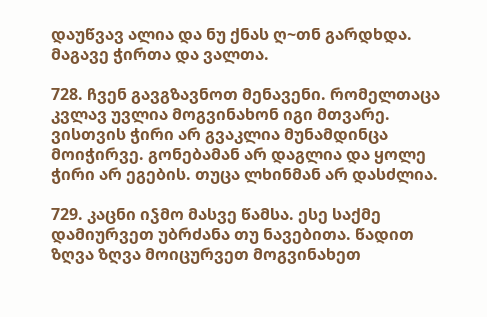დაუწვავ ალია და ნუ ქნას ღ~თნ გარდხდა. მაგავე ჭირთა და ვალთა.

728. ჩვენ გავგზავნოთ მენავენი. რომელთაცა კვლავ უვლია მოგვინახონ იგი მთვარე. ვისთვის ჭირი არ გვაკლია მუნამდინცა მოიჭირვე. გონებამან არ დაგლია და ყოლე ჭირი არ ეგების. თუცა ლხინმან არ დასძლია.

729. კაცნი იჴმო მასვე წამსა. ესე საქმე დამიურვეთ უბრძანა თუ ნავებითა. წადით ზღვა ზღვა მოიცურვეთ მოგვინახეთ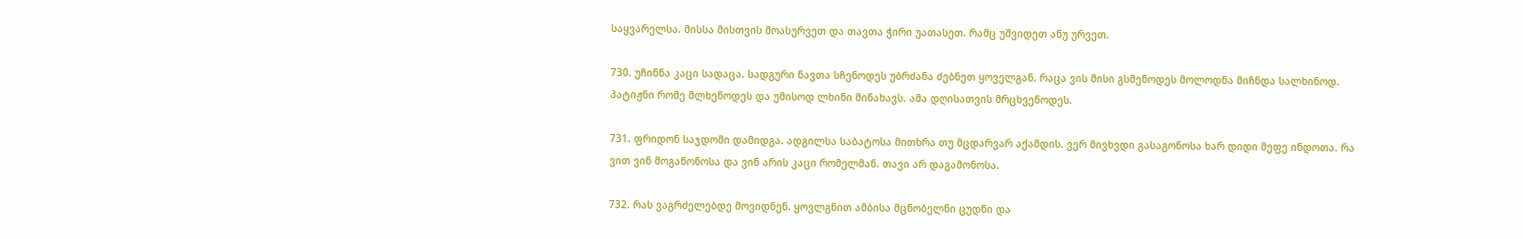საყვარელსა. მისსა მისთვის მოასურვეთ და თავთა ჭირი უათასეთ. რამც უშვიდეთ ანუ ურვეთ.

730. უჩინნა კაცი სადაცა. სადგური ნავთა სჩენოდეს უბრძანა ძებნეთ ყოველგან. რაცა ვის მისი გსმენოდეს მოლოდნა მიჩნდა სალხინოდ. პატიჟნი რომე მლხენოდეს და უმისოდ ლხინი მინახავს. ამა დღისათვის მრცხვენოდეს.

731. ფრიდონ საჯდომი დამიდგა. ადგილსა საბატოსა მითხრა თუ მცდარვარ აქამდის. ვერ მივხვდი გასაგონოსა ხარ დიდი მეფე ინდოთა. რა ვით ვინ მოგაწონოსა და ვინ არის კაცი რომელმან. თავი არ დაგამონოსა.

732. რას ვაგრძელებდე მოვიდნენ. ყოვლგნით ამბისა მცნობელნი ცუდნი და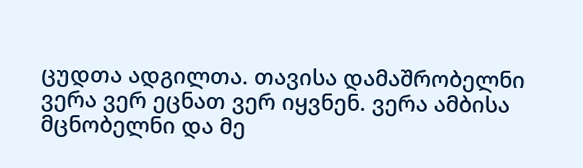ცუდთა ადგილთა. თავისა დამაშრობელნი ვერა ვერ ეცნათ ვერ იყვნენ. ვერა ამბისა მცნობელნი და მე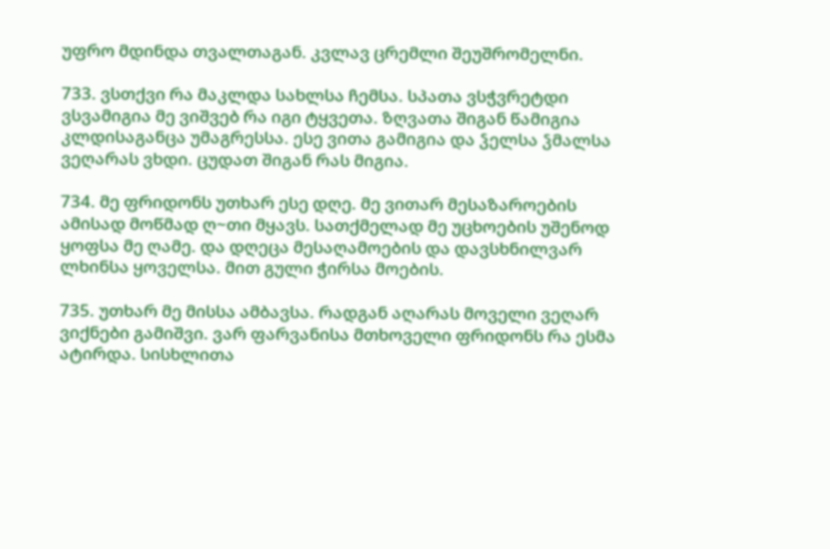უფრო მდინდა თვალთაგან. კვლავ ცრემლი შეუშრომელნი.

733. ვსთქვი რა მაკლდა სახლსა ჩემსა. სპათა ვსჭვრეტდი ვსვამიგია მე ვიშვებ რა იგი ტყვეთა. ზღვათა შიგან წამიგია კლდისაგანცა უმაგრესსა. ესე ვითა გამიგია და ჴელსა ჴმალსა ვეღარას ვხდი. ცუდათ შიგან რას მიგია.

734. მე ფრიდონს უთხარ ესე დღე. მე ვითარ მესაზაროების ამისად მოწმად ღ~თი მყავს. სათქმელად მე უცხოების უშენოდ ყოფსა მე ღამე. და დღეცა მესაღამოების და დავსხნილვარ ლხინსა ყოველსა. მით გული ჭირსა მოების.

735. უთხარ მე მისსა ამბავსა. რადგან აღარას მოველი ვეღარ ვიქნები გამიშვი. ვარ ფარვანისა მთხოველი ფრიდონს რა ესმა ატირდა. სისხლითა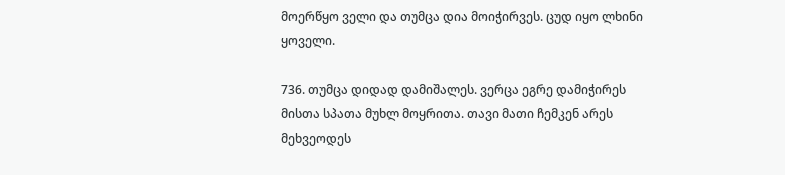მოერწყო ველი და თუმცა დია მოიჭირვეს. ცუდ იყო ლხინი ყოველი.

736. თუმცა დიდად დამიშალეს. ვერცა ეგრე დამიჭირეს მისთა სპათა მუხლ მოყრითა. თავი მათი ჩემკენ არეს მეხვეოდეს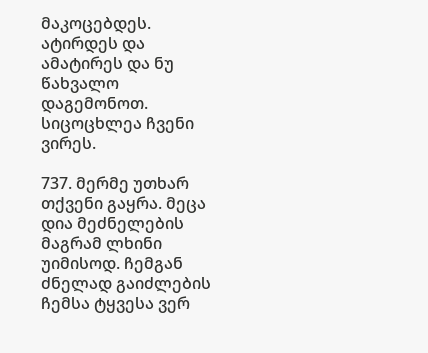მაკოცებდეს. ატირდეს და ამატირეს და ნუ წახვალო დაგემონოთ. სიცოცხლეა ჩვენი ვირეს.

737. მერმე უთხარ თქვენი გაყრა. მეცა დია მეძნელების მაგრამ ლხინი უიმისოდ. ჩემგან ძნელად გაიძლების ჩემსა ტყვესა ვერ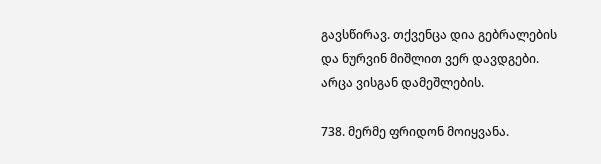გავსწირავ. თქვენცა დია გებრალების და ნურვინ მიშლით ვერ დავდგები. არცა ვისგან დამეშლების.

738. მერმე ფრიდონ მოიყვანა.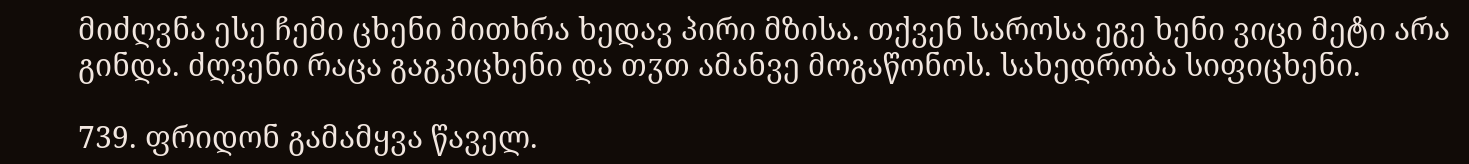მიძღვნა ესე ჩემი ცხენი მითხრა ხედავ პირი მზისა. თქვენ საროსა ეგე ხენი ვიცი მეტი არა გინდა. ძღვენი რაცა გაგკიცხენი და თჳთ ამანვე მოგაწონოს. სახედრობა სიფიცხენი.

739. ფრიდონ გამამყვა წაველ.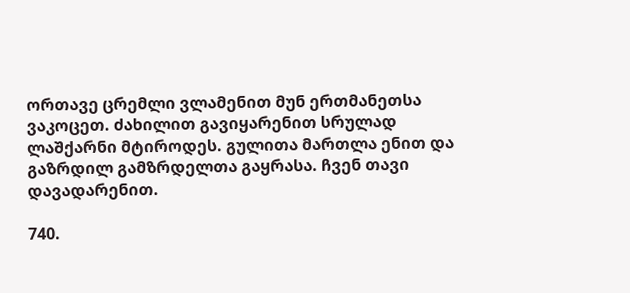ორთავე ცრემლი ვლამენით მუნ ერთმანეთსა ვაკოცეთ. ძახილით გავიყარენით სრულად ლაშქარნი მტიროდეს. გულითა მართლა ენით და გაზრდილ გამზრდელთა გაყრასა. ჩვენ თავი დავადარენით.

740.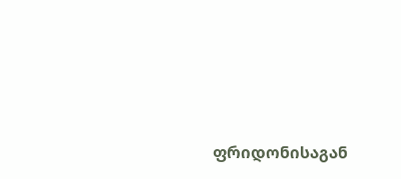ფრიდონისაგან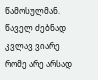წამოსულმან. წაველ ძებნად კვლავ ვიარე რომე არე არსად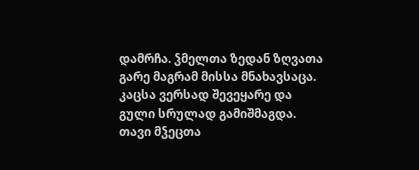დამრჩა. ჴმელთა ზედან ზღვათა გარე მაგრამ მისსა მნახავსაცა. კაცსა ვერსად შევეყარე და გული სრულად გამიშმაგდა. თავი მჴეცთა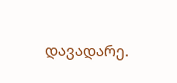დავადარე.